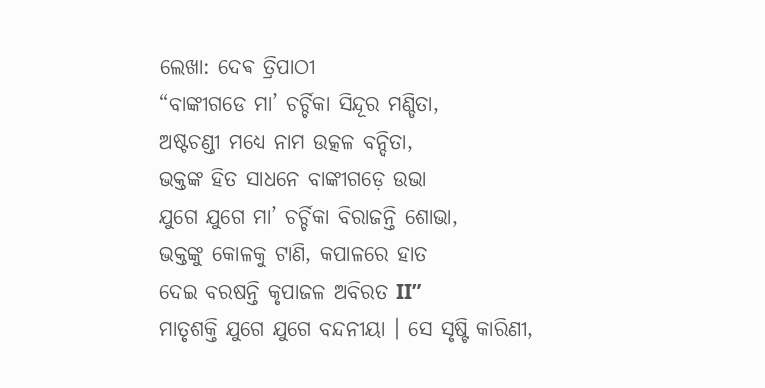ଲେଖା: ଦେଵ ତ୍ରିପାଠୀ
“ବାଙ୍କୀଗଡେ ମା’ ଚର୍ଚ୍ଚିକା ସିନ୍ଦୂର ମଣ୍ଡିତା,
ଅଷ୍ଟଚଣ୍ଡୀ ମଧ୍ୟେ ନାମ ଉତ୍କଳ ବନ୍ଦିତା,
ଭକ୍ତଙ୍କ ହିତ ସାଧନେ ବାଙ୍କୀଗଡ଼େ ଉଭା
ଯୁଗେ ଯୁଗେ ମା’ ଚର୍ଚ୍ଚିକା ବିରାଜନ୍ତି ଶୋଭା,
ଭକ୍ତଙ୍କୁ କୋଳକୁ ଟାଣି, କପାଳରେ ହାତ
ଦେଇ ବରଷନ୍ତି କୃପାଜଳ ଅବିରତ II”
ମାତୃଶକ୍ତି ଯୁଗେ ଯୁଗେ ବନ୍ଦନୀୟା । ସେ ସୃଷ୍ଟି କାରିଣୀ,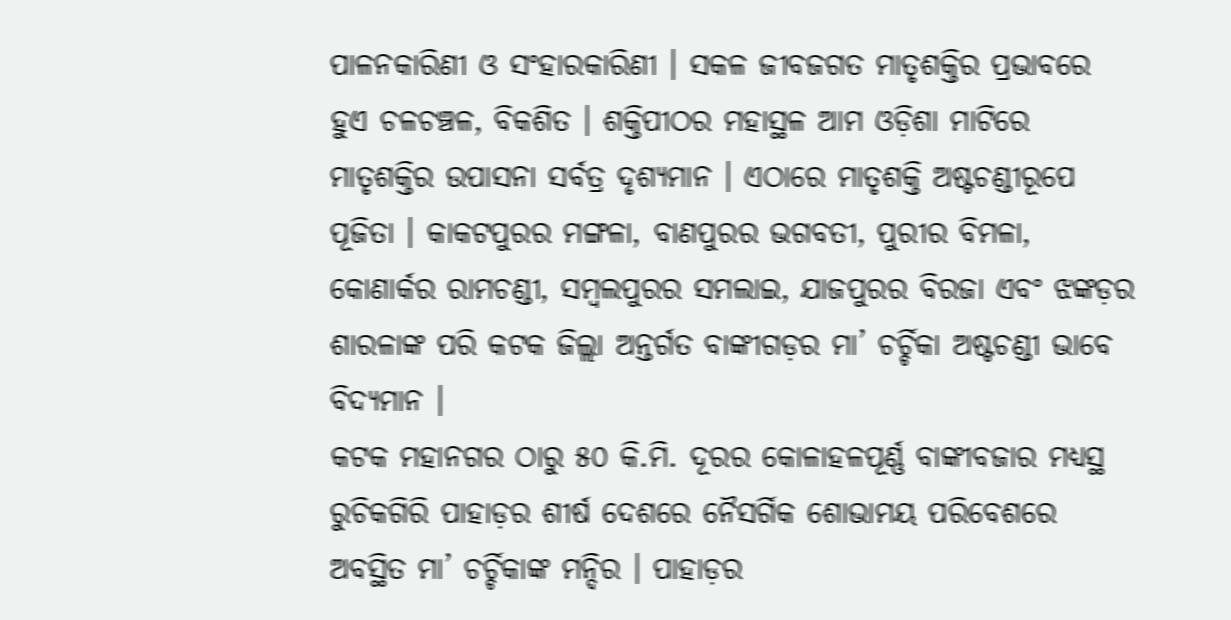ପାଳନକାରିଣୀ ଓ ସଂହାରକାରିଣୀ । ସକଳ ଜୀବଜଗତ ମାତୃଶକ୍ତିର ପ୍ରଭାବରେ ହୁଏ ଚଳଚଞ୍ଚଳ, ବିକଶିତ । ଶକ୍ତିପୀଠର ମହାସ୍ଥଳ ଆମ ଓଡ଼ିଶା ମାଟିରେ ମାତୃଶକ୍ତିର ଉପାସନା ସର୍ବତ୍ର ଦୃଶ୍ୟମାନ । ଏଠାରେ ମାତୃଶକ୍ତି ଅଷ୍ଟଚଣ୍ଡୀରୂପେ ପୂଜିତା । କାକଟପୁରର ମଙ୍ଗଳା, ବାଣପୁରର ଭଗବତୀ, ପୁରୀର ବିମଳା, କୋଣାର୍କର ରାମଚଣ୍ଡୀ, ସମ୍ବଲପୁରର ସମଲାଇ, ଯାଜପୁରର ବିରଜା ଏବଂ ଝଙ୍କଡ଼ର ଶାରଳାଙ୍କ ପରି କଟକ ଜିଲ୍ଲା ଅନ୍ତର୍ଗତ ବାଙ୍କୀଗଡ଼ର ମା’ ଚର୍ଚ୍ଚିକା ଅଷ୍ଟଚଣ୍ଡୀ ଭାବେ ବିଦ୍ୟମାନ ।
କଟକ ମହାନଗର ଠାରୁ ୫୦ କି.ମି. ଦୂରର କୋଳାହଳପୂର୍ଣ୍ଣ ବାଙ୍କୀବଜାର ମଧ୍ୟସ୍ଥ ରୁଚିକଗିରି ପାହାଡ଼ର ଶୀର୍ଷ ଦେଶରେ ନୈସର୍ଗିକ ଶୋଭାମୟ ପରିବେଶରେ ଅବସ୍ଥିତ ମା’ ଚର୍ଚ୍ଚିକାଙ୍କ ମନ୍ଦିର । ପାହାଡ଼ର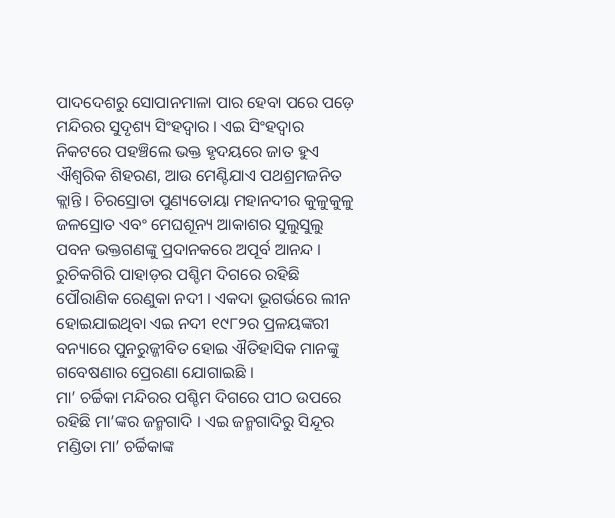ପାଦଦେଶରୁ ସୋପାନମାଳା ପାର ହେବା ପରେ ପଡ଼େ ମନ୍ଦିରର ସୁଦୃଶ୍ୟ ସିଂହଦ୍ଵାର । ଏଇ ସିଂହଦ୍ଵାର ନିକଟରେ ପହଞ୍ଚିଲେ ଭକ୍ତ ହୃଦୟରେ ଜାତ ହୁଏ ଐଶ୍ୱରିକ ଶିହରଣ, ଆଉ ମେଣ୍ଟିଯାଏ ପଥଶ୍ରମଜନିତ କ୍ଲାନ୍ତି । ଚିରସ୍ରୋତା ପୁଣ୍ୟତୋୟା ମହାନଦୀର କୁଳୁକୁଳୁ ଜଳସ୍ରୋତ ଏବଂ ମେଘଶୂନ୍ୟ ଆକାଶର ସୁଲୁସୁଲୁ ପବନ ଭକ୍ତଗଣଙ୍କୁ ପ୍ରଦାନକରେ ଅପୂର୍ବ ଆନନ୍ଦ ।
ରୁଚିକଗିରି ପାହାଡ଼ର ପଶ୍ଚିମ ଦିଗରେ ରହିଛି ପୌରାଣିକ ରେଣୁକା ନଦୀ । ଏକଦା ଭୂଗର୍ଭରେ ଲୀନ ହୋଇଯାଇଥିବା ଏଇ ନଦୀ ୧୯୮୨ର ପ୍ରଳୟଙ୍କରୀ ବନ୍ୟାରେ ପୁନରୁଜ୍ଜୀବିତ ହୋଇ ଐତିହାସିକ ମାନଙ୍କୁ ଗବେଷଣାର ପ୍ରେରଣା ଯୋଗାଇଛି ।
ମା’ ଚର୍ଚ୍ଚିକା ମନ୍ଦିରର ପଶ୍ଚିମ ଦିଗରେ ପୀଠ ଉପରେ ରହିଛି ମା’ଙ୍କର ଜନ୍ମଗାଦି । ଏଇ ଜନ୍ମଗାଦିରୁ ସିନ୍ଦୂର ମଣ୍ଡିତା ମା’ ଚର୍ଚ୍ଚିକାଙ୍କ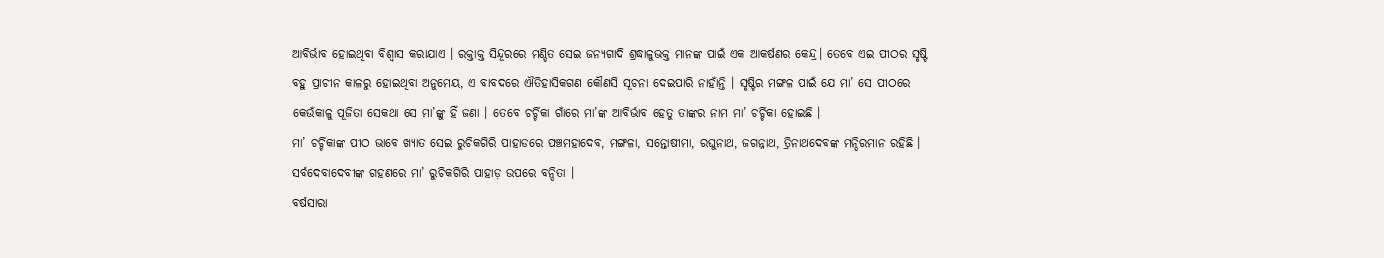ଆବିର୍ଭାବ ହୋଇଥିବା ବିଶ୍ୱାସ କରାଯାଏ । ରକ୍ତାକ୍ତ ସିନ୍ଦୂରରେ ମଣ୍ଡିତ ସେଇ ଜନ୍ଯଗାଦି ଶ୍ରଦ୍ଧାଳୁଭକ୍ତ ମାନଙ୍କ ପାଇଁ ଏକ ଆକର୍ଷଣର କେନ୍ଦ୍ର। ତେବେ ଏଇ ପୀଠର ସୃଷ୍ଟି ବହୁ ପ୍ରାଚୀନ କାଳରୁ ହୋଇଥିବା ଅନୁମେୟ, ଏ ବାବଦରେ ଐତିହାସିକଗଣ କୌଣସି ସୂଚନା ଦେଇପାରି ନାହାଁନ୍ତି । ସୃଷ୍ଟିର ମଙ୍ଗଳ ପାଇଁ ଯେ ମା’ ସେ ପୀଠରେ କେଉଁକାଳୁ ପୂଜିତା ସେକଥା ସେ ମା’ଙ୍କୁ ହିଁ ଜଣା । ତେବେ ଚର୍ଚ୍ଚିକା ଗାଁରେ ମା’ଙ୍କ ଆବିର୍ଭାବ ହେତୁ ତାଙ୍କର ନାମ ମା’ ଚର୍ଚ୍ଚିକା ହୋଇଛି ।
ମା’ ଚର୍ଚ୍ଚିକାଙ୍କ ପୀଠ ଭାବେ ଖ୍ୟାତ ସେଇ ରୁଚିକଗିରି ପାହାଡରେ ପଞ୍ଚମହାଦେବ, ମଙ୍ଗଳା, ସନ୍ତୋଷୀମା, ରଘୁନାଥ, ଜଗନ୍ନାଥ, ତ୍ରିନାଥଦେବଙ୍କ ମନ୍ଦିରମାନ ରହିଛି । ସର୍ବଦେବାଦେବୀଙ୍କ ଗହଣରେ ମା’ ରୁଚିକଗିରି ପାହାଡ଼ ଉପରେ ବନ୍ଦିତା ।
ବର୍ଷସାରା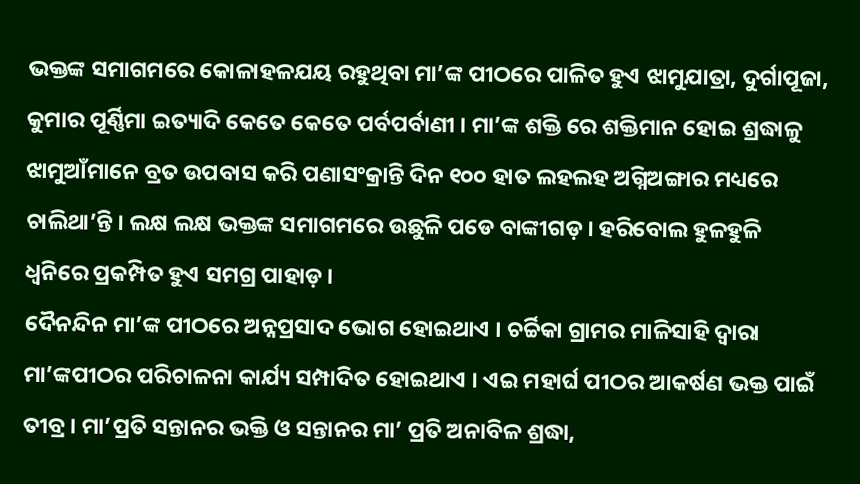ଭକ୍ତଙ୍କ ସମାଗମରେ କୋଳାହଳଯୟ ରହୁଥିବା ମା’ଙ୍କ ପୀଠରେ ପାଳିତ ହୁଏ ଝାମୁଯାତ୍ରା, ଦୁର୍ଗାପୂଜା, କୁମାର ପୂର୍ଣ୍ଣିମା ଇତ୍ୟାଦି କେତେ କେତେ ପର୍ବପର୍ବାଣୀ । ମା’ଙ୍କ ଶକ୍ତି ରେ ଶକ୍ତିମାନ ହୋଇ ଶ୍ରଦ୍ଧାଳୁ ଝାମୁଆଁମାନେ ବ୍ରତ ଉପବାସ କରି ପଣାସଂକ୍ରାନ୍ତି ଦିନ ୧୦୦ ହାତ ଲହଲହ ଅଗ୍ନିଅଙ୍ଗାର ମଧ୍ୟରେ ଚାଲିଥା’ନ୍ତି । ଲକ୍ଷ ଲକ୍ଷ ଭକ୍ତଙ୍କ ସମାଗମରେ ଉଛୁଳି ପଡେ ବାଙ୍କୀଗଡ଼ । ହରିବୋଲ ହୁଳହୁଳି ଧ୍ୱନିରେ ପ୍ରକମ୍ପିତ ହୁଏ ସମଗ୍ର ପାହାଡ଼ ।
ଦୈନନ୍ଦିନ ମା’ଙ୍କ ପୀଠରେ ଅନ୍ନପ୍ରସାଦ ଭୋଗ ହୋଇଥାଏ । ଚର୍ଚ୍ଚିକା ଗ୍ରାମର ମାଳିସାହି ଦ୍ଵାରା ମା’ଙ୍କପୀଠର ପରିଚାଳନା କାର୍ଯ୍ୟ ସମ୍ପାଦିତ ହୋଇଥାଏ । ଏଇ ମହାର୍ଘ ପୀଠର ଆକର୍ଷଣ ଭକ୍ତ ପାଇଁ ତୀବ୍ର । ମା’ପ୍ରତି ସନ୍ତାନର ଭକ୍ତି ଓ ସନ୍ତାନର ମା’ ପ୍ରତି ଅନାବିଳ ଶ୍ରଦ୍ଧା,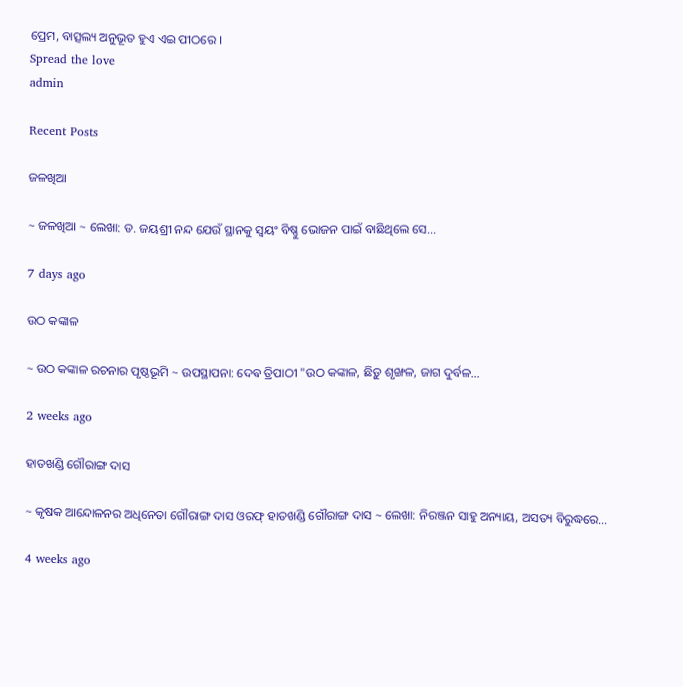ପ୍ରେମ, ବାତ୍ସଲ୍ୟ ଅନୁଭୂତ ହୁଏ ଏଇ ପୀଠରେ ।
Spread the love
admin

Recent Posts

ଜଳଖିଆ

~ ଜଳଖିଆ ~ ଲେଖା: ଡ. ଜୟଶ୍ରୀ ନନ୍ଦ ଯେଉଁ ସ୍ଥାନକୁ ସ୍ବୟଂ ବିଷ୍ଣୁ ଭୋଜନ ପାଇଁ ବାଛିଥିଲେ ସେ…

7 days ago

ଉଠ କଙ୍କାଳ

~ ଉଠ କଙ୍କାଳ ରଚନାର ପୃଷ୍ଠଭୂମି ~ ଉପସ୍ଥାପନା: ଦେଵ ତ୍ରିପାଠୀ "ଉଠ କଙ୍କାଳ, ଛିଡ଼ୁ ଶୃଙ୍ଖଳ, ଜାଗ ଦୁର୍ବଳ…

2 weeks ago

ହାତଖଣ୍ଡି ଗୌରାଙ୍ଗ ଦାସ

~ କୃଷକ ଆନ୍ଦୋଳନର ଅଧିନେତା ଗୌରାଙ୍ଗ ଦାସ ଓରଫ୍ ହାତଖଣ୍ଡି ଗୌରାଙ୍ଗ ଦାସ ~ ଲେଖା: ନିରଞ୍ଜନ ସାହୁ ଅନ୍ୟାୟ, ଅସତ୍ୟ ବିରୁଦ୍ଧରେ…

4 weeks ago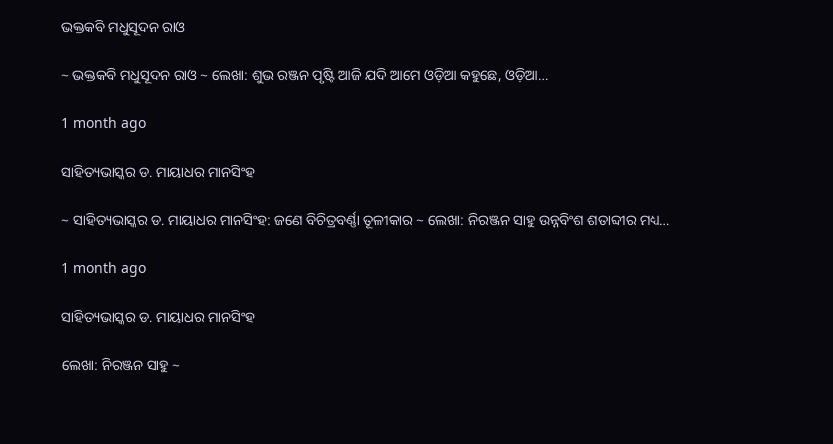ଭକ୍ତକବି ମଧୁସୂଦନ ରାଓ

~ ଭକ୍ତକବି ମଧୁସୂଦନ ରାଓ ~ ଲେଖା: ଶୁଭ ରଞ୍ଜନ ପୃଷ୍ଟି ଆଜି ଯଦି ଆମେ ଓଡ଼ିଆ କହୁଛେ, ଓଡ଼ିଆ…

1 month ago

ସାହିତ୍ୟଭାସ୍କର ଡ. ମାୟାଧର ମାନସିଂହ

~ ସାହିତ୍ୟଭାସ୍କର ଡ. ମାୟାଧର ମାନସିଂହ: ଜଣେ ବିଚିତ୍ରବର୍ଣ୍ଣା ତୂଳୀକାର ~ ଲେଖା: ନିରଞ୍ଜନ ସାହୁ ଉନ୍ନବିଂଶ ଶତାବ୍ଦୀର ମଧ୍ୟ…

1 month ago

ସାହିତ୍ୟଭାସ୍କର ଡ. ମାୟାଧର ମାନସିଂହ

ଲେଖା: ନିରଞ୍ଜନ ସାହୁ ~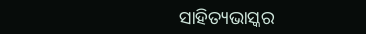ସାହିତ୍ୟଭାସ୍କର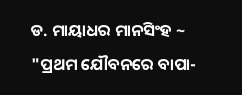ଡ. ମାୟାଧର ମାନସିଂହ ~ "ପ୍ରଥମ ଯୌବନରେ ବାପା-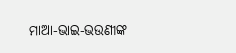ମାଆ-ଭାଇ-ଭଉଣୀଙ୍କ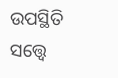ଉପସ୍ଥିତି ସତ୍ତ୍ୱେ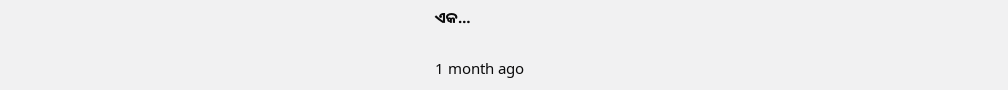ଏକ…

1 month ago